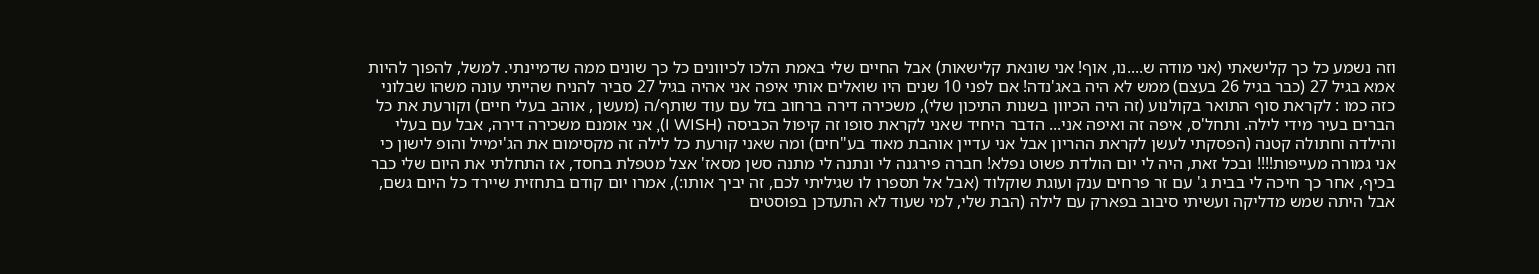וזה נשמע כל כך קלישאתי (אני מודה ש....נו, אוף! אני שונאת קלישאות) אבל החיים שלי באמת הלכו לכיוונים כל כך שונים ממה שדמיינתי. למשל, להפוך להיות אמא בגיל 27 (כבר בגיל 26 בעצם) ממש לא היה באג'נדה! אם לפני 10 שנים היו שואלים אותי איפה אני אהיה בגיל 27 סביר להניח שהייתי עונה משהו שבלוני כזה כמו : לקראת סוף התואר בקולנוע (זה היה הכיוון בשנות התיכון שלי), משכירה דירה ברחוב בזל עם עוד שותף/ה (מעשן , אוהב בעלי חיים) וקורעת את כל הברים בעיר מידי לילה. ותחל'ס, איפה זה ואיפה אני... הדבר היחיד שאני לקראת סופו זה קיפול הכביסה (I WISH), אני אומנם משכירה דירה, אבל עם בעלי והילדה וחתולה קטנה (הפסקתי לעשן לקראת ההריון אבל אני עדיין אוהבת מאוד בע"חים) ומה שאני קורעת כל לילה זה מקסימום את הג'ימייל והופ לישון כי אני גמורה מעייפות!!!! ובכל זאת, היה לי יום הולדת פשוט נפלא! חברה פירגנה לי ונתנה לי מתנה סשן מסאז' אצל מטפלת בחסד, אז התחלתי את היום שלי כבר בכיף, אחר כך חיכה לי בבית ג' עם זר פרחים ענק ועוגת שוקלוד (אבל אל תספרו לו שגיליתי לכם, זה יביך אותו:), אמרו יום קודם בתחזית שיירד כל היום גשם, אבל היתה שמש מדליקה ועשיתי סיבוב בפארק עם לילה (הבת שלי, למי שעוד לא התעדכן בפוסטים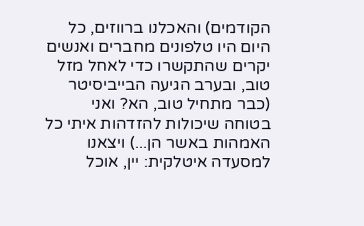הקודמים) והאכלנו ברווזים, כל היום היו טלפונים מחברים ואנשים יקרים שהתקשרו כדי לאחל מזל טוב, ובערב הגיעה הבייביסיטר (כבר מתחיל טוב, הא? ואני בטוחה שיכולות להזדהות איתי כל האמהות באשר הן...) ויצאנו למסעדה איטלקית: יין, אוכל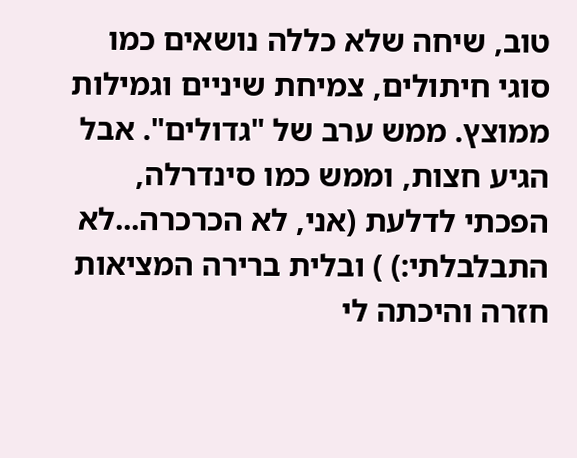טוב, שיחה שלא כללה נושאים כמו סוגי חיתולים, צמיחת שיניים וגמילות ממוצץ. ממש ערב של "גדולים". אבל הגיע חצות, וממש כמו סינדרלה, הפכתי לדלעת (אני, לא הכרכרה...לא התבלבלתי:) ) ובלית ברירה המציאות חזרה והיכתה לי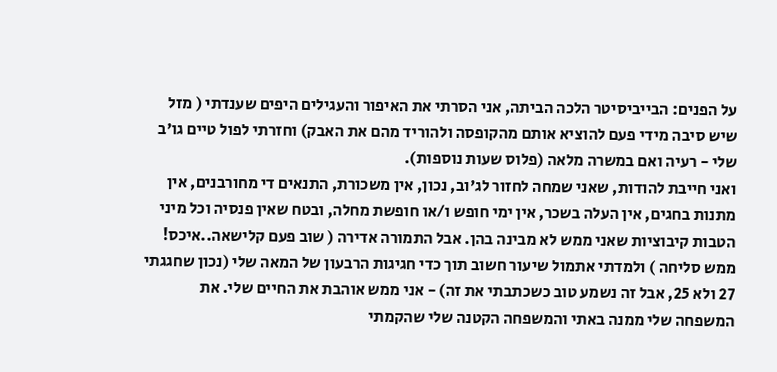על הפנים: הבייביסיטר הלכה הביתה, אני הסרתי את האיפור והעגילים היפים שענדתי ( מזל שיש סיבה מידי פעם להוציא אותם מהקופסה ולהוריד מהם את האבק) וחזרתי לפול טיים גו'ב שלי - רעיה ואם במשרה מלאה (פלוס שעות נוספות).
ואני חייבת להודות, שאני שמחה לחזור לג'וב, נכון, אין משכורת, התנאים די מחורבנים, אין מתנות בחגים, אין העלה בשכר, אין ימי חופש ו/או חופשת מחלה, ובטח שאין פנסיה וכל מיני הטבות קיבוציות שאני ממש לא מבינה בהן. אבל התמורה אדירה ( שוב פעם קלישאה..איכס! ממש סליחה ) ולמדתי אתמול שיעור חשוב תוך כדי חגיגות הרבעון של המאה שלי (נכון שחגגתי 27 ולא 25, אבל זה נשמע טוב כשכתבתי את זה) - אני ממש אוהבת את החיים שלי. את המשפחה שלי ממנה באתי והמשפחה הקטנה שלי שהקמתי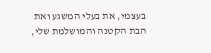בעצמי, את בעלי המשגע ואת הבת הקטנה והמושלמת שלי,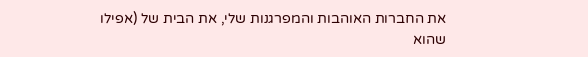את החברות האוהבות והמפרגנות שלי, את הבית של (אפילו שהוא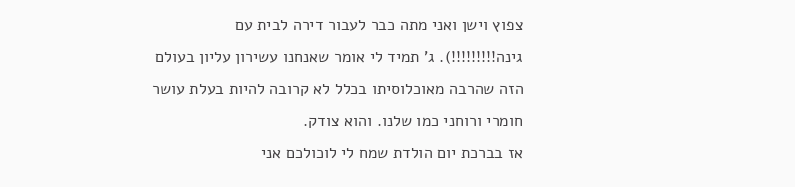צפוץ וישן ואני מתה כבר לעבור דירה לבית עם גינה!!!!!!!!!). ג' תמיד לי אומר שאנחנו עשירון עליון בעולם הזה שהרבה מאוכלוסיתו בכלל לא קרובה להיות בעלת עושר חומרי ורוחני כמו שלנו. והוא צודק.
אז בברכת יום הולדת שמח לי לוכולכם אני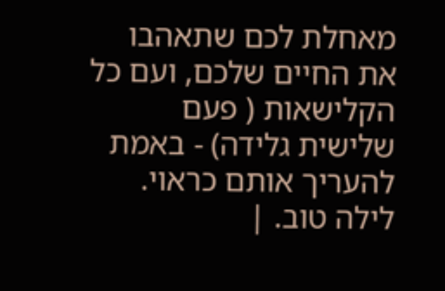מאחלת לכם שתאהבו את החיים שלכם, ועם כל הקלישאות ( פעם שלישית גלידה) - באמת להעריך אותם כראוי.
לילה טוב. |